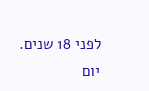לפני 18 שנים. יום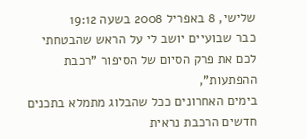שלישי, 8 באפריל 2008 בשעה 19:12
כבר שבועיים יושב לי על הראש שהבטחתי לכם את פרק הסיום של הסיפור "רכבת ההפתעות",
בימים האחרונים ככל שהבלוג מתמלא בתכנים חדשים הרכבת נראית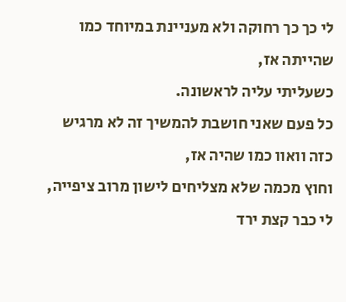לי כך כך רחוקה ולא מעניינת במיוחד כמו שהייתה אז,
כשעליתי עליה לראשונה.
כל פעם שאני חושבת להמשיך זה לא מרגיש כזה וואוו כמו שהיה אז,
וחוץ מכמה שלא מצליחים לישון מרוב ציפייה, לי כבר קצת ירד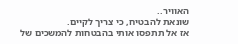האוויר..
שונאת להבטיח, כי צריך לקיים.
אז אל תתפסו אותי בהבטחות להמשכים של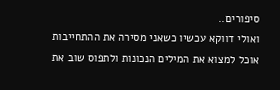סיפורים..
ואולי דווקא עכשיו כשאני מסירה את ההתחייבות אוכל למצוא את המילים הנכונות ולתפוס שוב את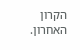הקרון האחרון.